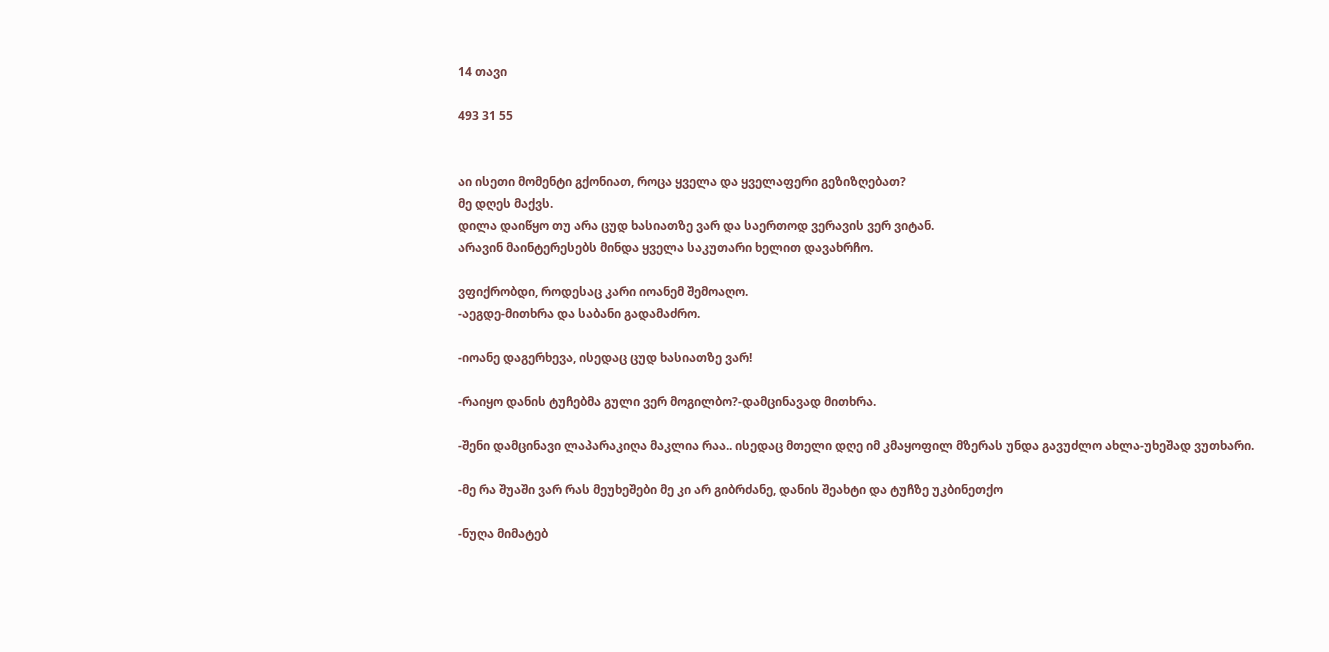14 თავი

493 31 55


აი ისეთი მომენტი გქონიათ, როცა ყველა და ყველაფერი გეზიზღებათ?
მე დღეს მაქვს.
დილა დაიწყო თუ არა ცუდ ხასიათზე ვარ და საერთოდ ვერავის ვერ ვიტან.
არავინ მაინტერესებს მინდა ყველა საკუთარი ხელით დავახრჩო.

ვფიქრობდი, როდესაც კარი იოანემ შემოაღო.
-აეგდე-მითხრა და საბანი გადამაძრო.

-იოანე დაგერხევა, ისედაც ცუდ ხასიათზე ვარ!

-რაიყო დანის ტუჩებმა გული ვერ მოგილბო?-დამცინავად მითხრა.

-შენი დამცინავი ლაპარაკიღა მაკლია რაა.. ისედაც მთელი დღე იმ კმაყოფილ მზერას უნდა გავუძლო ახლა-უხეშად ვუთხარი.

-მე რა შუაში ვარ რას მეუხეშები მე კი არ გიბრძანე, დანის შეახტი და ტუჩზე უკბინეთქო

-ნუღა მიმატებ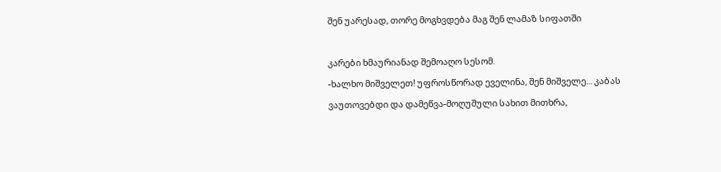შენ უარესად, თორე მოგხვდება მაგ შენ ლამაზ სიფათში

კარები ხმაურიანად შემოაღო სესომ.
-ხალხო მიშველეთ! უფროსწორად ეველინა, შენ მიშველე... კაბას ვაუთოვებდი და დამეწვა-მოღუშული სახით მითხრა,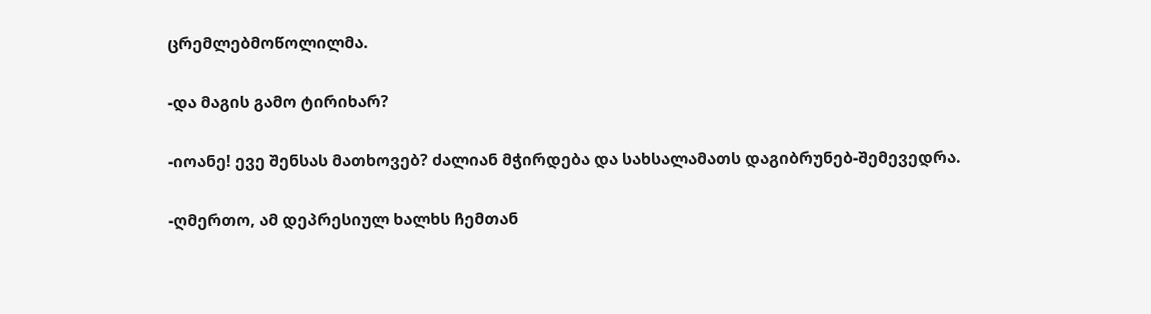ცრემლებმოწოლილმა.

-და მაგის გამო ტირიხარ?

-იოანე! ევე შენსას მათხოვებ? ძალიან მჭირდება და სახსალამათს დაგიბრუნებ-შემევედრა.

-ღმერთო, ამ დეპრესიულ ხალხს ჩემთან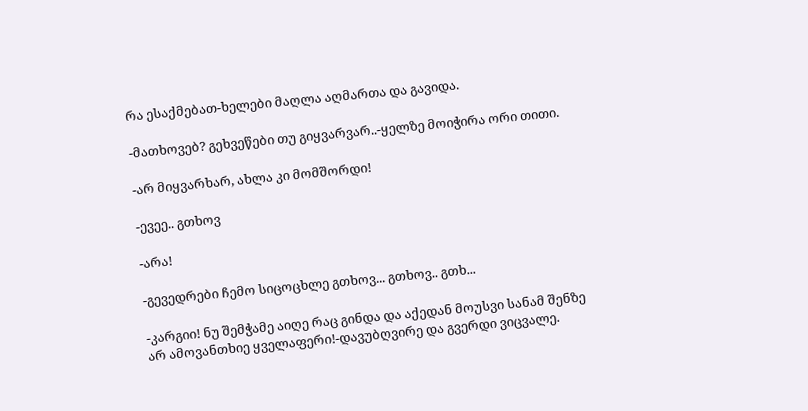რა ესაქმებათ-ხელები მაღლა აღმართა და გავიდა.

-მათხოვებ? გეხვეწები თუ გიყვარვარ..-ყელზე მოიჭირა ორი თითი.

-არ მიყვარხარ, ახლა კი მომშორდი!

-ევეე.. გთხოვ

-არა!

-გევედრები ჩემო სიცოცხლე გთხოვ... გთხოვ.. გთხ...

-კარგიი! ნუ შემჭამე აიღე რაც გინდა და აქედან მოუსვი სანამ შენზე არ ამოვანთხიე ყველაფერი!-დავუბღვირე და გვერდი ვიცვალე.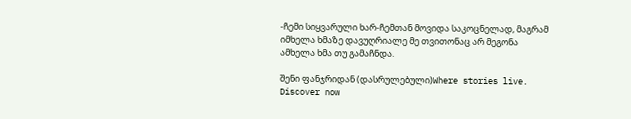-ჩემი სიყვარული ხარ-ჩემთან მოვიდა საკოცნელად, მაგრამ იმხელა ხმაზე დავუღრიალე მე თვითონაც არ მეგონა ამხელა ხმა თუ გამაჩნდა.

შენი ფანჯრიდან (დასრულებული)Where stories live. Discover now